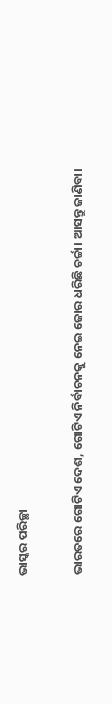ଭାସ୍କର ପରିଚ୍ଛା

ଭାରତରେ ଗୋଟିଏ ଦେଶ, ଗୋଟିଏ ନିର୍ବାଚନକୁ ନେଇ ଜୋର ଧରିଛି ଚର୍ଚ୍ଚା। ଆସନ୍ତୁ ଜାଣିବା।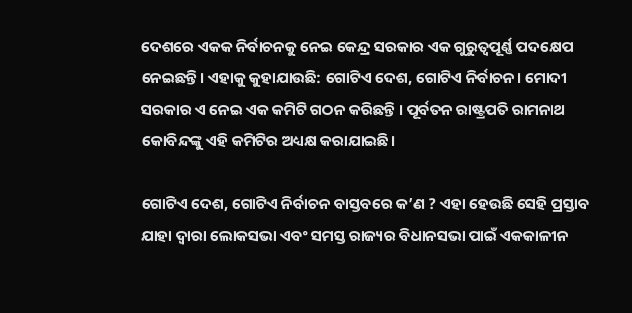ଦେଶରେ ଏକକ ନିର୍ବାଚନକୁ ନେଇ କେନ୍ଦ୍ର ସରକାର ଏକ ଗୁରୁତ୍ୱପୂର୍ଣ୍ଣ ପଦକ୍ଷେପ ନେଇଛନ୍ତି। ଏହାକୁ କୁହାଯାଉଛି: ଗୋଟିଏ ଦେଶ, ଗୋଟିଏ ନିର୍ବାଚନ। ମୋଦୀ ସରକାର ଏ ନେଇ ଏକ କମିଟି ଗଠନ କରିଛନ୍ତି । ପୂର୍ବତନ ରାଷ୍ଟ୍ରପତି ରାମନାଥ କୋବିନ୍ଦଙ୍କୁ ଏହି କମିଟିର ଅଧ୍ୟକ୍ଷ କରାଯାଇଛି।

ଗୋଟିଏ ଦେଶ, ଗୋଟିଏ ନିର୍ବାଚନ ବାସ୍ତବରେ କ’ଣ ? ଏହା ହେଉଛି ସେହି ପ୍ରସ୍ତାବ ଯାହା ଦ୍ଵାରା ଲୋକସଭା ଏବଂ ସମସ୍ତ ରାଜ୍ୟର ବିଧାନସଭା ପାଇଁ ଏକକାଳୀନ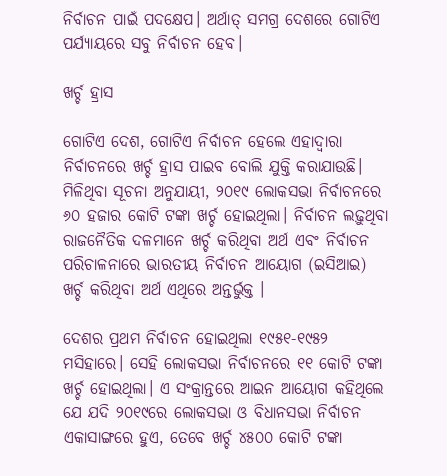ନିର୍ବାଚନ ପାଇଁ ପଦକ୍ଷେପ। ଅର୍ଥାତ୍ ସମଗ୍ର ଦେଶରେ ଗୋଟିଏ ପର୍ଯ୍ୟାୟରେ ସବୁ ନିର୍ବାଚନ ହେବ।

ଖର୍ଚ୍ଚ ହ୍ରାସ

ଗୋଟିଏ ଦେଶ, ଗୋଟିଏ ନିର୍ବାଚନ ହେଲେ ଏହାଦ୍ୱାରା ନିର୍ବାଚନରେ ଖର୍ଚ୍ଚ ହ୍ରାସ ପାଇବ ବୋଲି ଯୁକ୍ତି କରାଯାଉଛି। ମିଳିଥିବା ସୂଚନା ଅନୁଯାୟୀ, ୨୦୧୯ ଲୋକସଭା ନିର୍ବାଚନରେ ୬୦ ହଜାର କୋଟି ଟଙ୍କା ଖର୍ଚ୍ଚ ହୋଇଥିଲା। ନିର୍ବାଚନ ଲଢ଼ୁଥିବା ରାଜନୈତିକ ଦଳମାନେ ଖର୍ଚ୍ଚ କରିଥିବା ଅର୍ଥ ଏବଂ ନିର୍ବାଚନ ପରିଚାଳନାରେ ଭାରତୀୟ ନିର୍ବାଚନ ଆୟୋଗ (ଇସିଆଇ) ଖର୍ଚ୍ଚ କରିଥିବା ଅର୍ଥ ଏଥିରେ ଅନ୍ତର୍ଭୁକ୍ତ ।

ଦେଶର ପ୍ରଥମ ନିର୍ବାଚନ ହୋଇଥିଲା ୧୯୫୧-୧୯୫୨ ମସିହାରେ। ସେହି ଲୋକସଭା ନିର୍ବାଚନରେ ୧୧ କୋଟି ଟଙ୍କା ଖର୍ଚ୍ଚ ହୋଇଥିଲା। ଏ ସଂକ୍ରାନ୍ତରେ ଆଇନ ଆୟୋଗ କହିଥିଲେ ଯେ ଯଦି ୨୦୧୯ରେ ଲୋକସଭା ଓ ବିଧାନସଭା ନିର୍ବାଚନ ଏକାସାଙ୍ଗରେ ହୁଏ, ତେବେ ଖର୍ଚ୍ଚ ୪୫୦୦ କୋଟି ଟଙ୍କା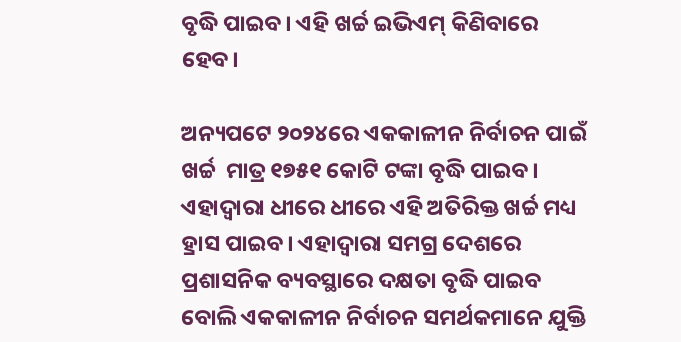ବୃଦ୍ଧି ପାଇବ। ଏହି ଖର୍ଚ୍ଚ ଇଭିଏମ୍ କିଣିବାରେ ହେବ।

ଅନ୍ୟପଟେ ୨୦୨୪ରେ ଏକକାଳୀନ ନିର୍ବାଚନ ପାଇଁ ଖର୍ଚ୍ଚ  ମାତ୍ର ୧୭୫୧ କୋଟି ଟଙ୍କା ବୃଦ୍ଧି ପାଇବ। ଏହାଦ୍ୱାରା ଧୀରେ ଧୀରେ ଏହି ଅତିରିକ୍ତ ଖର୍ଚ୍ଚ ମଧ୍ୟ ହ୍ରାସ ପାଇବ। ଏହାଦ୍ୱାରା ସମଗ୍ର ଦେଶରେ ପ୍ରଶାସନିକ ବ୍ୟବସ୍ଥାରେ ଦକ୍ଷତା ବୃଦ୍ଧି ପାଇବ ବୋଲି ଏକକାଳୀନ ନିର୍ବାଚନ ସମର୍ଥକମାନେ ଯୁକ୍ତି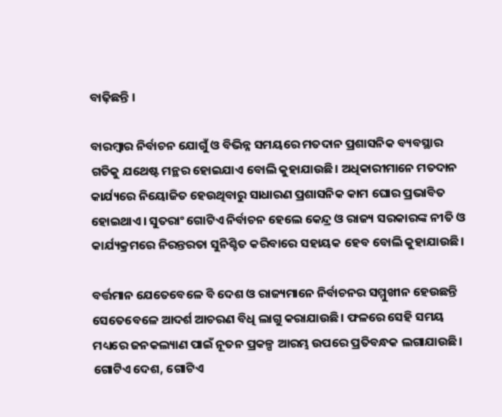ବାଢ଼ିଛନ୍ତି ।

ବାରମ୍ଵାର ନିର୍ବାଚନ ଯୋଗୁଁ ଓ ବିଭିନ୍ନ ସମୟରେ ମତଦାନ ପ୍ରଶାସନିକ ବ୍ୟବସ୍ଥାର ଗତିକୁ ଯଥେଷ୍ଟ ମନ୍ଥର ହୋଇଯାଏ ବୋଲି କୁହାଯାଉଛି। ଅଧିକାରୀମାନେ ମତଦାନ କାର୍ଯ୍ୟରେ ନିୟୋଜିତ ହେଉଥିବାରୁ ସାଧାରଣ ପ୍ରଶାସନିକ କାମ ଘୋର ପ୍ରଭାବିତ ହୋଇଥାଏ। ସୁତରାଂ ଗୋଟିଏ ନିର୍ବାଚନ ହେଲେ କେନ୍ଦ୍ର ଓ ରାଜ୍ୟ ସରକାରଙ୍କ ନୀତି ଓ କାର୍ଯ୍ୟକ୍ରମରେ ନିରନ୍ତରତା ସୁନିଶ୍ଚିତ କରିବାରେ ସହାୟକ ହେବ ବୋଲି କୁହାଯାଉଛି।

ବର୍ତ୍ତମାନ ଯେତେବେଳେ ବି ଦେଶ ଓ ରାଜ୍ୟମାନେ ନିର୍ବାଚନର ସମ୍ମୁଖୀନ ହେଉଛନ୍ତି ସେତେବେଳେ ଆଦର୍ଶ ଆଚରଣ ବିଧି ଲାଗୁ କରାଯାଉଛି। ଫଳରେ ସେହି ସମୟ ମଧ୍ୟରେ ଜନକଲ୍ୟାଣ ପାଇଁ ନୂତନ ପ୍ରକଳ୍ପ ଆରମ୍ଭ ଉପରେ ପ୍ରତିବନ୍ଧକ ଲଗାଯାଉଛି। ଗୋଟିଏ ଦେଶ, ଗୋଟିଏ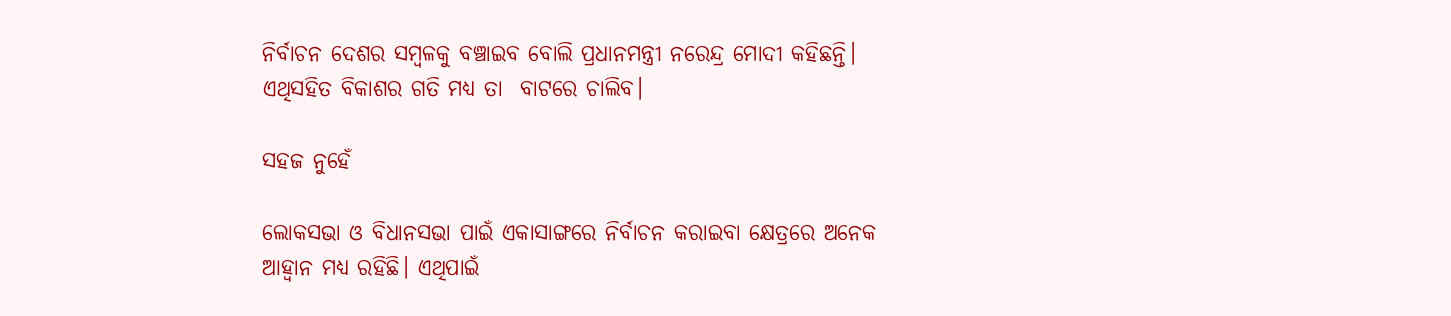ନିର୍ବାଚନ ଦେଶର ସମ୍ବଳକୁ ବଞ୍ଚାଇବ ବୋଲି ପ୍ରଧାନମନ୍ତ୍ରୀ ନରେନ୍ଦ୍ର ମୋଦୀ କହିଛନ୍ତି। ଏଥିସହିତ ବିକାଶର ଗତି ମଧ୍ୟ ତା  ବାଟରେ ଚାଲିବ।

ସହଜ ନୁହେଁ

ଲୋକସଭା ଓ ବିଧାନସଭା ପାଇଁ ଏକାସାଙ୍ଗରେ ନିର୍ବାଚନ କରାଇବା କ୍ଷେତ୍ରରେ ଅନେକ ଆହ୍ୱାନ ମଧ୍ୟ ରହିଛି। ଏଥିପାଇଁ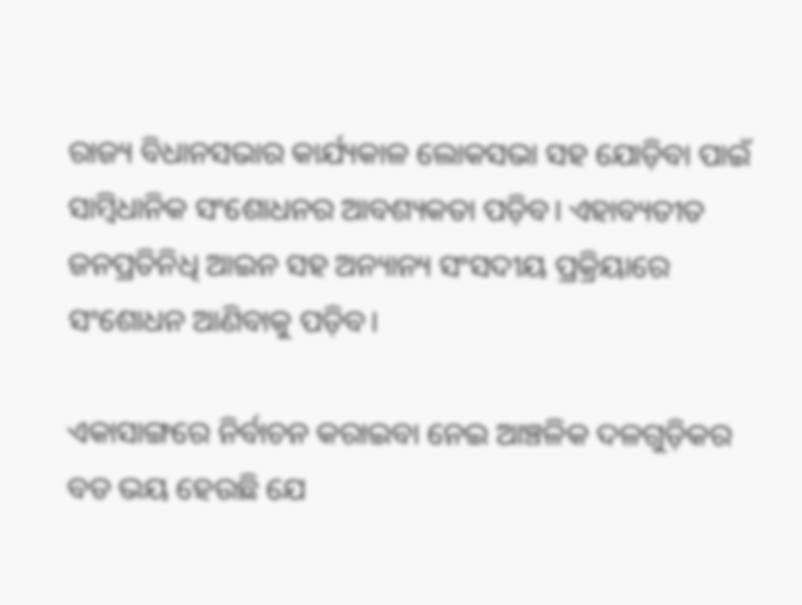ରାଜ୍ୟ ବିଧାନସଭାର କାର୍ଯ୍ୟକାଳ ଲୋକସଭା ସହ ଯୋଡ଼ିବା ପାଇଁ ସାମ୍ବିଧାନିକ ସଂଶୋଧନର ଆବଶ୍ୟକତା ପଡ଼ିବ। ଏହାବ୍ୟତୀତ ଜନପ୍ରତିନିଧି ଆଇନ ସହ ଅନ୍ୟାନ୍ୟ ସଂସଦୀୟ ପ୍ରକ୍ରିୟାରେ ସଂଶୋଧନ ଆଣିବାକୁ ପଡ଼ିବ।

ଏକାସାଙ୍ଗରେ ନିର୍ବାଚନ କରାଇବା ନେଇ ଆଞ୍ଚଳିକ ଦଳଗୁଡ଼ିକର ବଡ ଭୟ ହେଉଛି ଯେ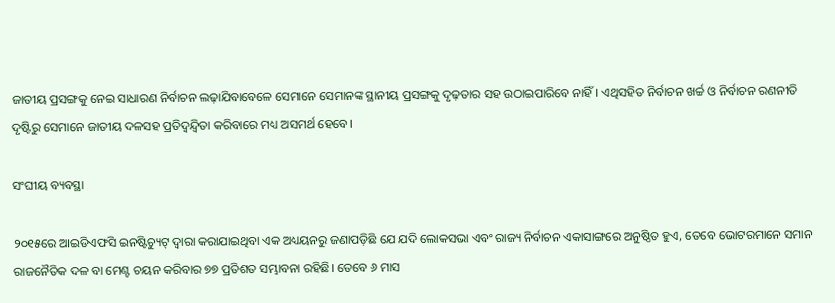ଜାତୀୟ ପ୍ରସଙ୍ଗକୁ ନେଇ ସାଧାରଣ ନିର୍ବାଚନ ଲଢ଼ାଯିବାବେଳେ ସେମାନେ ସେମାନଙ୍କ ସ୍ଥାନୀୟ ପ୍ରସଙ୍ଗକୁ ଦୃଢ଼ତାର ସହ ଉଠାଇପାରିବେ ନାହିଁ। ଏଥିସହିତ ନିର୍ବାଚନ ଖର୍ଚ୍ଚ ଓ ନିର୍ବାଚନ ରଣନୀତି ଦୃଷ୍ଟିରୁ ସେମାନେ ଜାତୀୟ ଦଳସହ ପ୍ରତିଦ୍ୱନ୍ଦ୍ୱିତା କରିବାରେ ମଧ୍ୟ ଅସମର୍ଥ ହେବେ।

ସଂଘୀୟ ବ୍ୟବସ୍ଥା

୨୦୧୫ରେ ଆଇଡିଏଫସି ଇନଷ୍ଟିଚ୍ୟୁଟ୍ ଦ୍ୱାରା କରାଯାଇଥିବା ଏକ ଅଧ୍ୟୟନରୁ ଜଣାପଡ଼ିଛି ଯେ ଯଦି ଲୋକସଭା ଏବଂ ରାଜ୍ୟ ନିର୍ବାଚନ ଏକାସାଙ୍ଗରେ ଅନୁଷ୍ଠିତ ହୁଏ, ତେବେ ଭୋଟରମାନେ ସମାନ ରାଜନୈତିକ ଦଳ ବା ମେଣ୍ଟ ଚୟନ କରିବାର ୭୭ ପ୍ରତିଶତ ସମ୍ଭାବନା ରହିଛି। ତେବେ ୬ ମାସ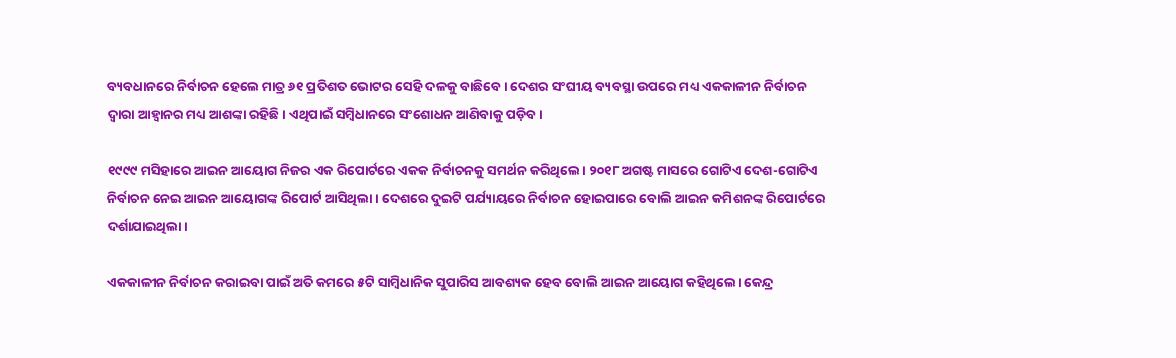ବ୍ୟବଧାନରେ ନିର୍ବାଚନ ହେଲେ ମାତ୍ର ୬୧ ପ୍ରତିଶତ ଭୋଟର ସେହି ଦଳକୁ ବାଛିବେ। ଦେଶର ସଂଘୀୟ ବ୍ୟବସ୍ଥା ଉପରେ ମଧ୍ୟ ଏକକାଳୀନ ନିର୍ବାଚନ ଦ୍ୱାରା ଆହ୍ୱାନର ମଧ୍ୟ ଆଶଙ୍କା ରହିଛି। ଏଥିପାଇଁ ସମ୍ବିଧାନରେ ସଂଶୋଧନ ଆଣିବାକୁ ପଡ଼ିବ।

୧୯୯୯ ମସିହାରେ ଆଇନ ଆୟୋଗ ନିଜର ଏକ ରିପୋର୍ଟରେ ଏକକ ନିର୍ବାଚନକୁ ସମର୍ଥନ କରିଥିଲେ। ୨୦୧୮ ଅଗଷ୍ଟ ମାସରେ ଗୋଟିଏ ଦେଶ-ଗୋଟିଏ ନିର୍ବାଚନ ନେଇ ଆଇନ ଆୟୋଗଙ୍କ ରିପୋର୍ଟ ଆସିଥିଲା। ଦେଶରେ ଦୁଇଟି ପର୍ଯ୍ୟାୟରେ ନିର୍ବାଚନ ହୋଇପାରେ ବୋଲି ଆଇନ କମିଶନଙ୍କ ରିପୋର୍ଟରେ ଦର୍ଶାଯାଇଥିଲା।

ଏକକାଳୀନ ନିର୍ବାଚନ କରାଇବା ପାଇଁ ଅତି କମରେ ୫ଟି ସାମ୍ବିଧାନିକ ସୁପାରିସ ଆବଶ୍ୟକ ହେବ ବୋଲି ଆଇନ ଆୟୋଗ କହିଥିଲେ। କେନ୍ଦ୍ର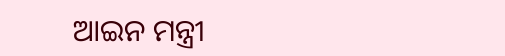ଆଇନ ମନ୍ତ୍ରୀ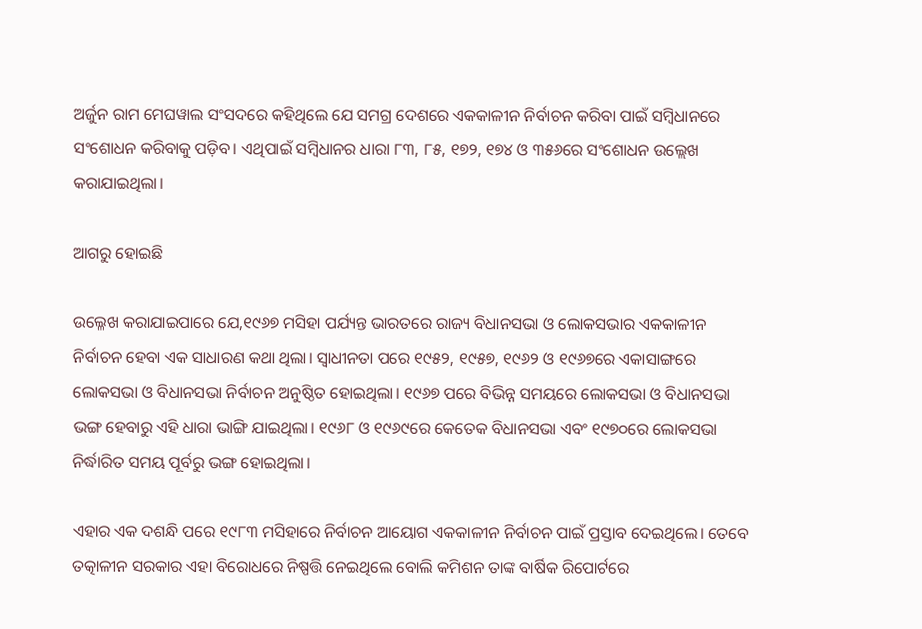ଅର୍ଜୁନ ରାମ ମେଘୱାଲ ସଂସଦରେ କହିଥିଲେ ଯେ ସମଗ୍ର ଦେଶରେ ଏକକାଳୀନ ନିର୍ବାଚନ କରିବା ପାଇଁ ସମ୍ବିଧାନରେ ସଂଶୋଧନ କରିବାକୁ ପଡ଼ିବ। ଏଥିପାଇଁ ସମ୍ବିଧାନର ଧାରା ୮୩, ୮୫, ୧୭୨, ୧୭୪ ଓ ୩୫୬ରେ ସଂଶୋଧନ ଉଲ୍ଲେଖ କରାଯାଇଥିଲା।

ଆଗରୁ ହୋଇଛି

ଉଲ୍ଳେଖ କରାଯାଇପାରେ ଯେ,୧୯୬୭ ମସିହା ପର୍ଯ୍ୟନ୍ତ ଭାରତରେ ରାଜ୍ୟ ବିଧାନସଭା ଓ ଲୋକସଭାର ଏକକାଳୀନ ନିର୍ବାଚନ ହେବା ଏକ ସାଧାରଣ କଥା ଥିଲା। ସ୍ୱାଧୀନତା ପରେ ୧୯୫୨, ୧୯୫୭, ୧୯୬୨ ଓ ୧୯୬୭ରେ ଏକାସାଙ୍ଗରେ ଲୋକସଭା ଓ ବିଧାନସଭା ନିର୍ବାଚନ ଅନୁଷ୍ଠିତ ହୋଇଥିଲା। ୧୯୬୭ ପରେ ବିଭିନ୍ନ ସମୟରେ ଲୋକସଭା ଓ ବିଧାନସଭା ଭଙ୍ଗ ହେବାରୁ ଏହି ଧାରା ଭାଙ୍ଗି ଯାଇଥିଲା। ୧୯୬୮ ଓ ୧୯୬୯ରେ କେତେକ ବିଧାନସଭା ଏବଂ ୧୯୭୦ରେ ଲୋକସଭା ନିର୍ଦ୍ଧାରିତ ସମୟ ପୂର୍ବରୁ ଭଙ୍ଗ ହୋଇଥିଲା।

ଏହାର ଏକ ଦଶନ୍ଧି ପରେ ୧୯୮୩ ମସିହାରେ ନିର୍ବାଚନ ଆୟୋଗ ଏକକାଳୀନ ନିର୍ବାଚନ ପାଇଁ ପ୍ରସ୍ତାବ ଦେଇଥିଲେ। ତେବେ ତତ୍କାଳୀନ ସରକାର ଏହା ବିରୋଧରେ ନିଷ୍ପତ୍ତି ନେଇଥିଲେ ବୋଲି କମିଶନ ତାଙ୍କ ବାର୍ଷିକ ରିପୋର୍ଟରେ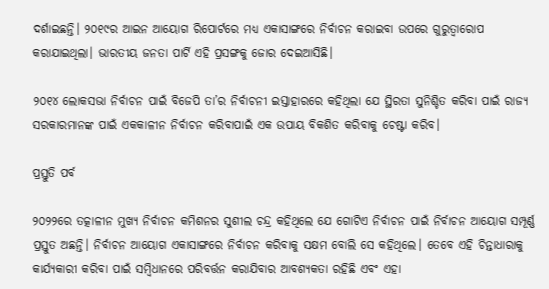ଦର୍ଶାଇଛନ୍ତି। ୨୦୧୯ର ଆଇନ ଆୟୋଗ ରିପୋର୍ଟରେ ମଧ୍ୟ ଏକାସାଙ୍ଗରେ ନିର୍ବାଚନ କରାଇବା ଉପରେ ଗୁରୁତ୍ୱାରୋପ କରାଯାଇଥିଲା। ଭାରତୀୟ ଜନତା ପାର୍ଟି ଏହି ପ୍ରସଙ୍ଗକୁ ଜୋର ଦେଇଆସିଛି।

୨୦୧୪ ଲୋକସଭା ନିର୍ବାଚନ ପାଇଁ ବିଜେପି ତା’ର ନିର୍ବାଚନୀ ଇସ୍ତାହାରରେ କହିଥିଲା ଯେ ସ୍ଥିରତା ସୁନିଶ୍ଚିତ କରିବା ପାଇଁ ରାଜ୍ୟ ସରକାରମାନଙ୍କ ପାଇଁ ଏକକାଳୀନ ନିର୍ବାଚନ କରିବାପାଇଁ ଏକ ଉପାୟ ବିକଶିତ କରିବାକୁ ଚେଷ୍ଟା କରିବ।

ପ୍ରସ୍ତୁତି ପର୍ବ

୨୦୨୨ରେ ତତ୍କାଳୀନ ମୁଖ୍ୟ ନିର୍ବାଚନ କମିଶନର ସୁଶୀଲ ଚନ୍ଦ୍ର କହିଥିଲେ ଯେ ଗୋଟିଏ ନିର୍ବାଚନ ପାଇଁ ନିର୍ବାଚନ ଆୟୋଗ ସମ୍ପୂର୍ଣ୍ଣ ପ୍ରସ୍ତୁତ ଅଛନ୍ତି। ନିର୍ବାଚନ ଆୟୋଗ ଏକାସାଙ୍ଗରେ ନିର୍ବାଚନ କରିବାକୁ ସକ୍ଷମ ବୋଲି ସେ କହିଥିଲେ। ତେବେ ଏହି ଚିନ୍ତାଧାରାକୁ କାର୍ଯ୍ୟକାରୀ କରିବା ପାଇଁ ସମ୍ବିଧାନରେ ପରିବର୍ତ୍ତନ କରାଯିବାର ଆବଶ୍ୟକତା ରହିଛି ଏବଂ ଏହା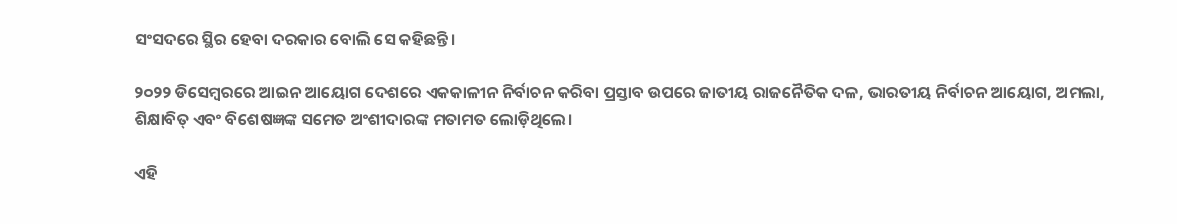ସଂସଦରେ ସ୍ଥିର ହେବା ଦରକାର ବୋଲି ସେ କହିଛନ୍ତି।

୨୦୨୨ ଡିସେମ୍ବରରେ ଆଇନ ଆୟୋଗ ଦେଶରେ ଏକକାଳୀନ ନିର୍ବାଚନ କରିବା ପ୍ରସ୍ତାବ ଉପରେ ଜାତୀୟ ରାଜନୈତିକ ଦଳ, ଭାରତୀୟ ନିର୍ବାଚନ ଆୟୋଗ, ଅମଲା, ଶିକ୍ଷାବିତ୍ ଏବଂ ବିଶେଷଜ୍ଞଙ୍କ ସମେତ ଅଂଶୀଦାରଙ୍କ ମତାମତ ଲୋଡ଼ିଥିଲେ।

ଏହି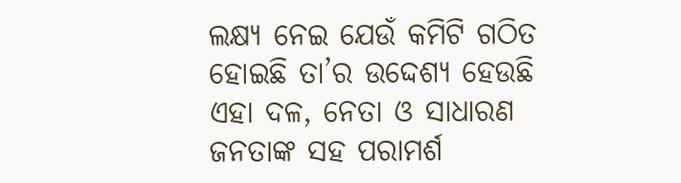ଲକ୍ଷ୍ୟ ନେଇ ଯେଉଁ କମିଟି ଗଠିତ ହୋଇଛି ତା’ର ଉଦ୍ଦେଶ୍ୟ ହେଉଛି ଏହା ଦଳ, ନେତା ଓ ସାଧାରଣ ଜନତାଙ୍କ ସହ ପରାମର୍ଶ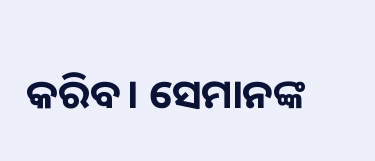କରିବ। ସେମାନଙ୍କ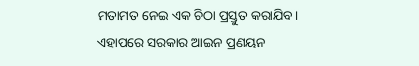ମତାମତ ନେଇ ଏକ ଚିଠା ପ୍ରସ୍ତୁତ କରାଯିବ। ଏହାପରେ ସରକାର ଆଇନ ପ୍ରଣୟନ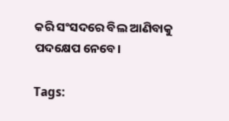କରି ସଂସଦରେ ବିଲ ଆଣିବାକୁ ପଦକ୍ଷେପ ନେବେ।

Tags: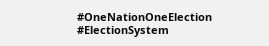#OneNationOneElection #ElectionSystem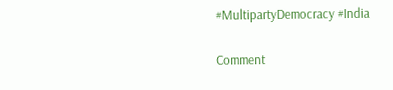#MultipartyDemocracy #India

Comment